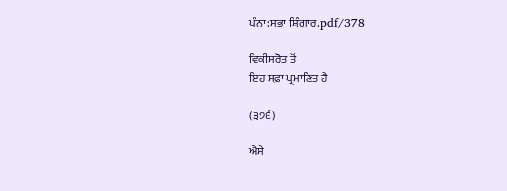ਪੰਨਾ:ਸਭਾ ਸ਼ਿੰਗਾਰ.pdf/378

ਵਿਕੀਸਰੋਤ ਤੋਂ
ਇਹ ਸਫ਼ਾ ਪ੍ਰਮਾਣਿਤ ਹੈ

(੩੭੬)

ਐਸੇ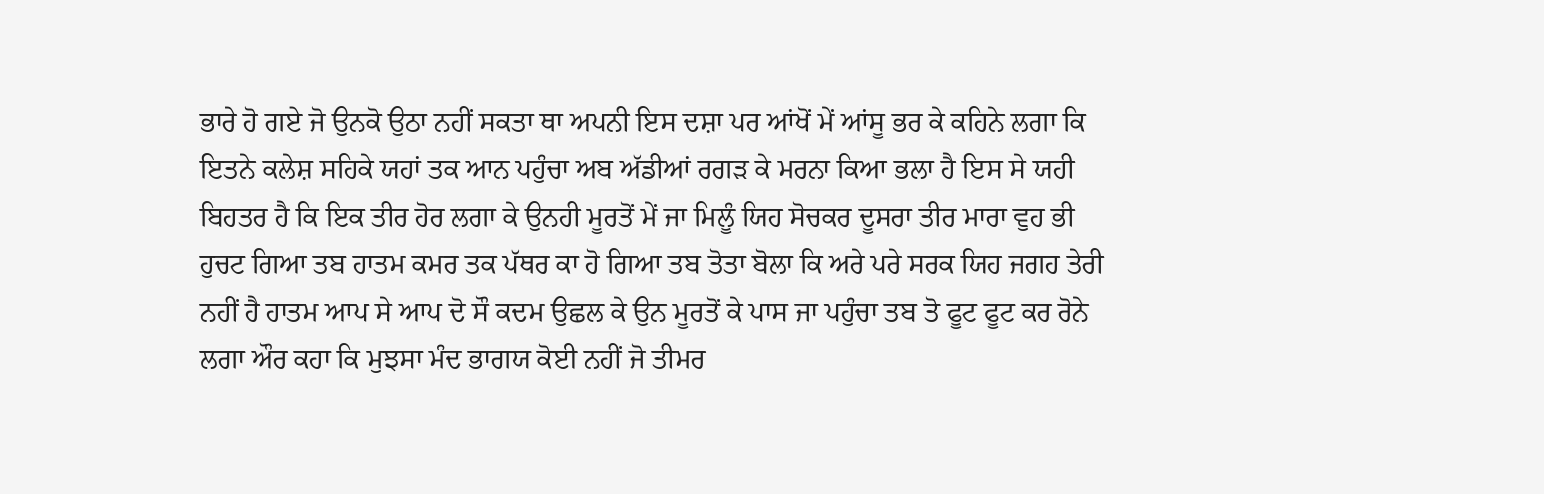ਭਾਰੇ ਹੋ ਗਏ ਜੋ ਉਨਕੋ ਉਠਾ ਨਹੀਂ ਸਕਤਾ ਥਾ ਅਪਨੀ ਇਸ ਦਸ਼ਾ ਪਰ ਆਂਖੋਂ ਮੇਂ ਆਂਸੂ ਭਰ ਕੇ ਕਹਿਨੇ ਲਗਾ ਕਿ ਇਤਨੇ ਕਲੇਸ਼ ਸਹਿਕੇ ਯਹਾਂ ਤਕ ਆਨ ਪਹੁੰਚਾ ਅਬ ਅੱਡੀਆਂ ਰਗੜ ਕੇ ਮਰਨਾ ਕਿਆ ਭਲਾ ਹੈ ਇਸ ਸੇ ਯਹੀ ਬਿਹਤਰ ਹੈ ਕਿ ਇਕ ਤੀਰ ਹੋਰ ਲਗਾ ਕੇ ਉਨਹੀ ਮੂਰਤੋਂ ਮੇਂ ਜਾ ਮਿਲੂੰ ਯਿਹ ਸੋਚਕਰ ਦੂਸਰਾ ਤੀਰ ਮਾਰਾ ਵੁਹ ਭੀ ਹੁਚਟ ਗਿਆ ਤਬ ਹਾਤਮ ਕਮਰ ਤਕ ਪੱਥਰ ਕਾ ਹੋ ਗਿਆ ਤਬ ਤੋਤਾ ਬੋਲਾ ਕਿ ਅਰੇ ਪਰੇ ਸਰਕ ਯਿਹ ਜਗਹ ਤੇਰੀ ਨਹੀਂ ਹੈ ਹਾਤਮ ਆਪ ਸੇ ਆਪ ਦੋ ਸੌ ਕਦਮ ਉਛਲ ਕੇ ਉਨ ਮੂਰਤੋਂ ਕੇ ਪਾਸ ਜਾ ਪਹੁੰਚਾ ਤਬ ਤੋ ਫੂਟ ਫੂਟ ਕਰ ਰੋਨੇ ਲਗਾ ਔਰ ਕਹਾ ਕਿ ਮੁਝਸਾ ਮੰਦ ਭਾਗਯ ਕੋਈ ਨਹੀਂ ਜੋ ਤੀਮਰ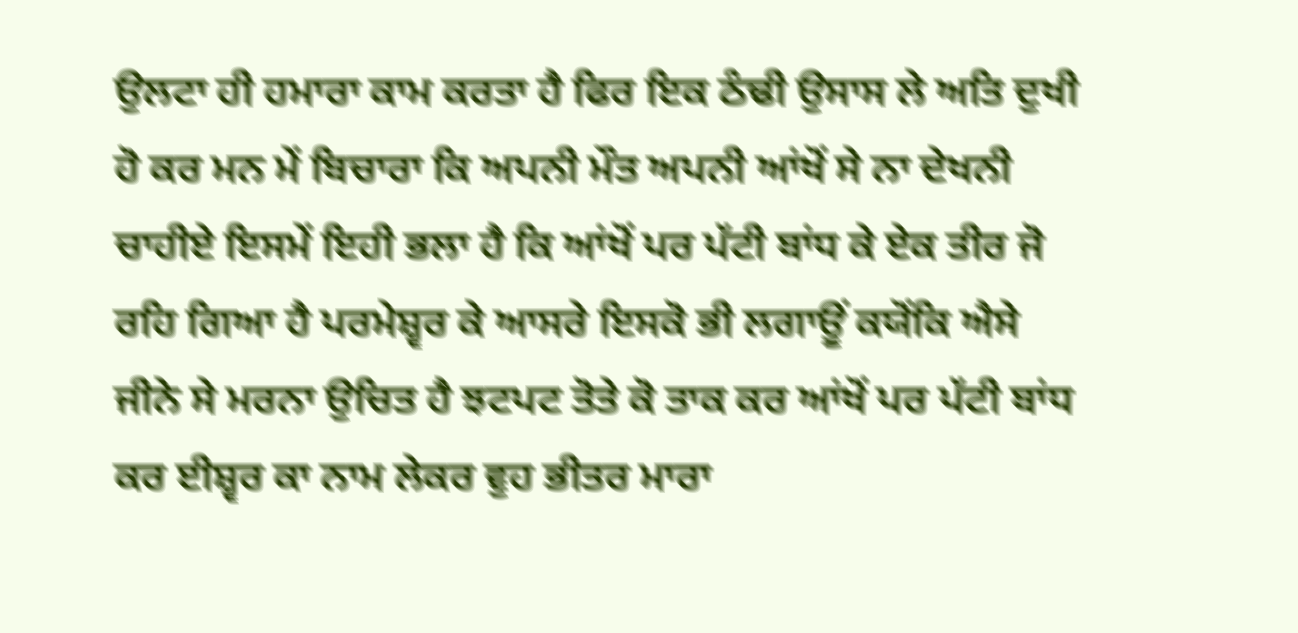ਉਲਟਾ ਹੀ ਹਮਾਰਾ ਕਾਮ ਕਰਤਾ ਹੈ ਫਿਰ ਇਕ ਠੰਢੀ ਉਸਾਸ ਲੇ ਅਤਿ ਦੁਖੀ ਹੋ ਕਰ ਮਨ ਮੇਂ ਬਿਚਾਰਾ ਕਿ ਅਪਨੀ ਮੌਤ ਅਪਨੀ ਆਂਖੋਂ ਸੇ ਨਾ ਦੇਖਨੀ ਚਾਹੀਏ ਇਸਮੇਂ ਇਹੀ ਭਲਾ ਹੈ ਕਿ ਆਂਖੋਂ ਪਰ ਪੱਟੀ ਬਾਂਧ ਕੇ ਏਕ ਤੀਰ ਜੋ ਰਹਿ ਗਿਆ ਹੈ ਪਰਮੇਸ਼੍ਵਰ ਕੇ ਆਸਰੇ ਇਸਕੋ ਭੀ ਲਗਾਊਂ ਕਯੋਂਕਿ ਐਸੇ ਜੀਨੇ ਸੇ ਮਰਨਾ ਉਚਿਤ ਹੈ ਝਟਪਟ ਤੋਤੇ ਕੋ ਤਾਕ ਕਰ ਆਂਖੋਂ ਪਰ ਪੱਟੀ ਬਾਂਧ ਕਰ ਈਸ਼੍ਵਰ ਕਾ ਨਾਮ ਲੇਕਰ ਵੁਹ ਭੀਤਰ ਮਾਰਾ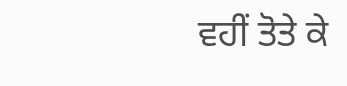ਵਹੀਂ ਤੋਤੇ ਕੇ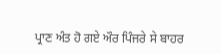ਪ੍ਰਾਣ ਅੰਤ ਹੋ ਗਏ ਔਰ ਪਿੰਜਰੇ ਸੇ ਬਾਹਰ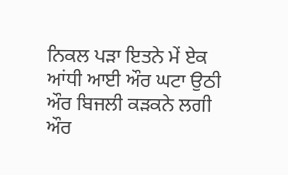ਨਿਕਲ ਪੜਾ ਇਤਨੇ ਮੇਂ ਏਕ ਆਂਧੀ ਆਈ ਔਰ ਘਟਾ ਉਠੀ ਔਰ ਬਿਜਲੀ ਕੜਕਨੇ ਲਗੀ ਔਰ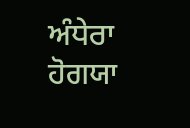ਅੰਧੇਰਾ ਹੋਗਯਾ